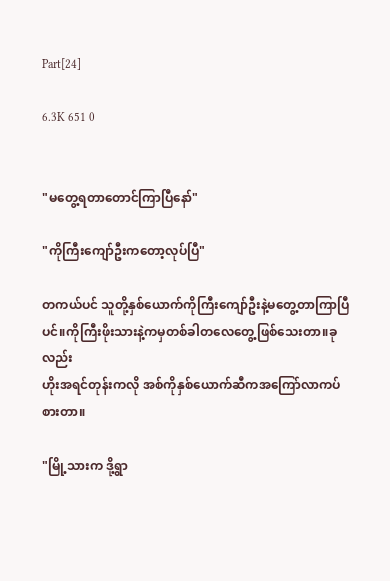Part[24]

6.3K 651 0


"မတွေ့ရတာတောင်ကြာပြီနော်"

"ကိုကြီးကျော်ဦးကတော့လုပ်ပြီ"

တကယ်ပင် သူတို့နှစ်ယောက်ကိုကြီးကျော်ဦးနဲ့မတွေ့တာကြာပြီပင်။ကိုကြီးဖိုးသားနဲ့ကမှတစ်ခါတလေတွေ့ဖြစ်သေးတာ။ခုလည်း
ဟိုးအရင်တုန်းကလို အစ်ကိုနှစ်ယောက်ဆီကအကြော်လာကပ်စားတာ။

"မြို့သားက ဒို့ရွာ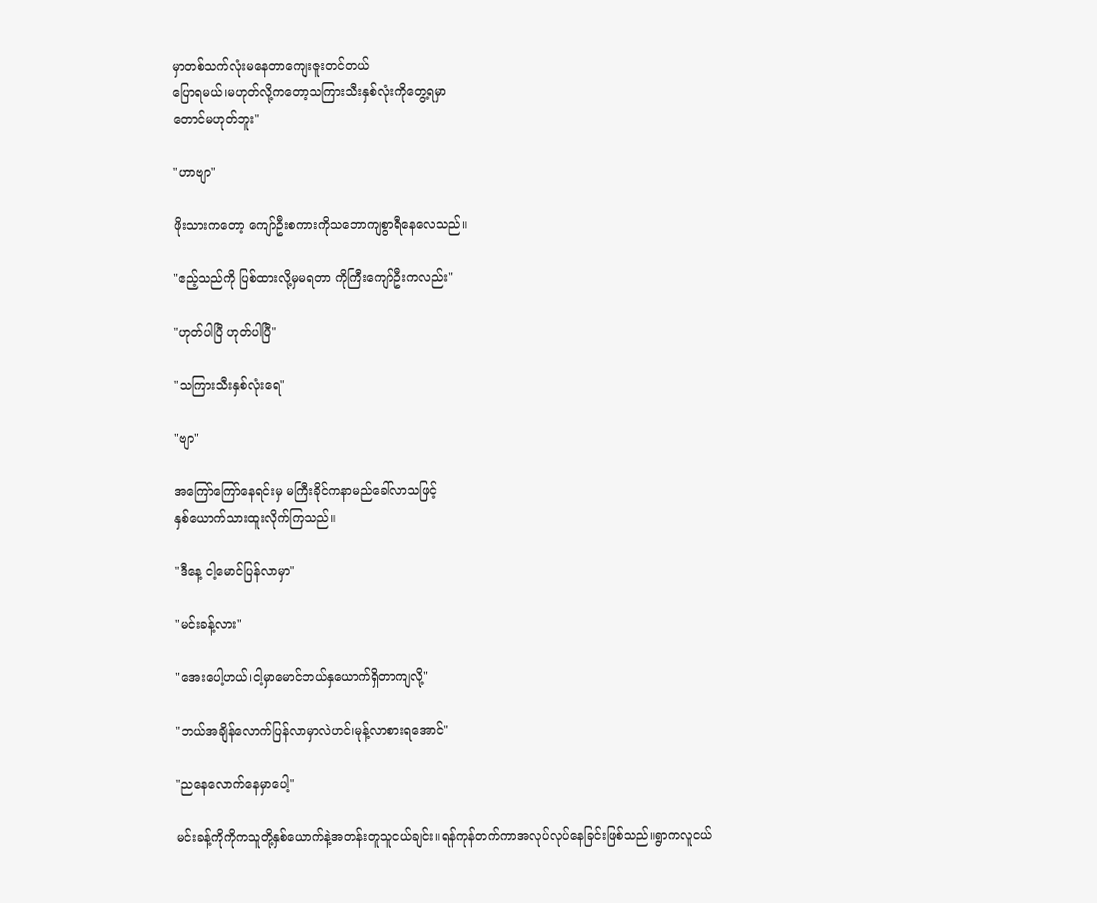မှာတစ်သက်လုံးမနေတာကျေးဇူးတင်တယ်
ပြောရမယ်၊မဟုတ်လို့ကတော့သကြားသီးနှစ်လုံးကိုတွေ့ရမှာ
တောင်မဟုတ်ဘူး"

"ဟာဗျာ"

ဖိုးသားကတော့ ကျော်ဦးစကားကိုသဘောကျစွာရီနေလေသည်။

"ဧည့်သည်ကို ပြစ်ထားလို့မှမရတာ ကိုကြီးကျော်ဦးကလည်း"

"ဟုတ်ပါပြီ ဟုတ်ပါပြီ"

"သကြားသီးနှစ်လုံးရေ"

"ဗျာ"

အကြော်ကြော်နေရင်းမှ မကြီးခိုင်ကနာမည်ခေါ်လာသဖြင့်
နှစ်ယောက်သားထူးလိုက်ကြသည်။

"ဒီနေ့ ငါ့မောင်ပြန်လာမှာ"

"မင်းခန့်လား"

"အေးပေါ့ဟယ်၊ငါ့မှာမောင်ဘယ်နှယောက်ရှိတာကျလို့"

"ဘယ်အချိန်လောက်ပြန်လာမှာလဲဟင်၊မုန့်လာစားရအောင်"

"ညနေလောက်နေမှာပေါ့"

မင်းခန့်ကိုကိုကသူတို့နှစ်ယောက်နဲ့အတန်းတူသူငယ်ချင်း။ရန်ကုန်တက်ကာအလုပ်လုပ်နေခြင်းဖြစ်သည်။ရွာကလူငယ်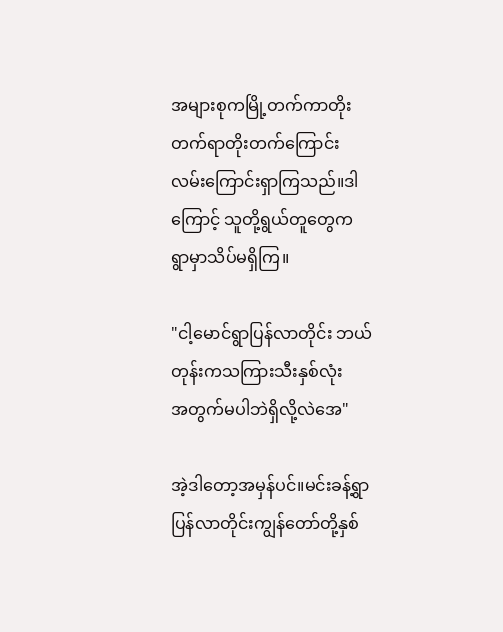အများစုကမြို့တက်ကာတိုးတက်ရာတိုးတက်ကြောင်း
လမ်းကြောင်းရှာကြသည်။ဒါကြောင့် သူတို့ရွယ်တူတွေက
ရွာမှာသိပ်မရှိကြ။

"ငါ့မောင်ရွာပြန်လာတိုင်း ဘယ်တုန်းကသကြားသီးနှစ်လုံး
အတွက်မပါဘဲရှိလို့လဲအေ"

အဲ့ဒါတော့အမှန်ပင်။မင်းခန့်ရွာပြန်လာတိုင်းကျွန်တော်တို့နှစ်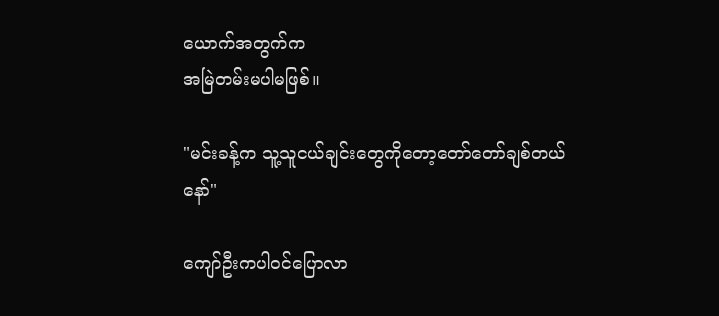ယောက်အတွက်က
အမြဲတမ်းမပါမဖြစ်။

"မင်းခန့်က သူ့သူငယ်ချင်းတွေကိုတော့တော်တော်ချစ်တယ်
နော်"

ကျော်ဦးကပါဝင်ပြောလာ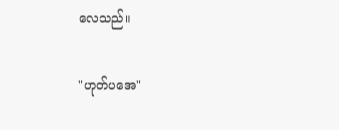လေသည်။

"ဟုတ်ပအေ"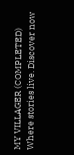MY VILLAGER (COMPLETED) Where stories live. Discover now